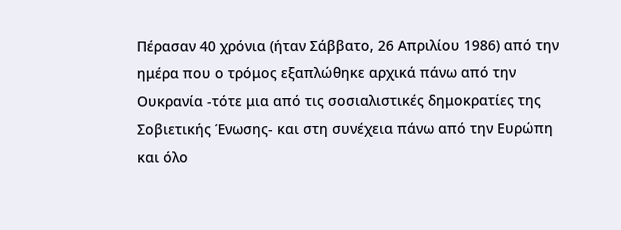Πέρασαν 40 χρόνια (ήταν Σάββατο, 26 Απριλίου 1986) από την ημέρα που ο τρόμος εξαπλώθηκε αρχικά πάνω από την Ουκρανία -τότε μια από τις σοσιαλιστικές δημοκρατίες της Σοβιετικής Ένωσης- και στη συνέχεια πάνω από την Ευρώπη και όλο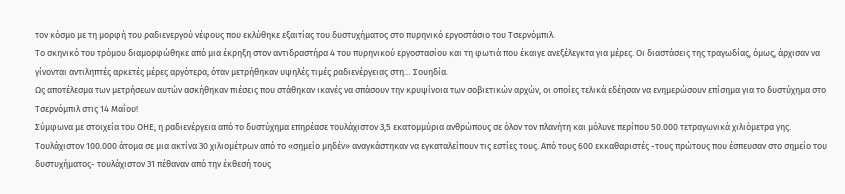τον κόσμο με τη μορφή του ραδιενεργού νέφους που εκλύθηκε εξαιτίας του δυστυχήματος στο πυρηνικό εργοστάσιο του Τσερνόμπιλ.
Το σκηνικό του τρόμου διαμορφώθηκε από μια έκρηξη στον αντιδραστήρα 4 του πυρηνικού εργοστασίου και τη φωτιά που έκαιγε ανεξέλεγκτα για μέρες. Οι διαστάσεις της τραγωδίας, όμως, άρχισαν να γίνονται αντιληπτές αρκετές μέρες αργότερα, όταν μετρήθηκαν υψηλές τιμές ραδιενέργειας στη… Σουηδία.
Ως αποτέλεσμα των μετρήσεων αυτών ασκήθηκαν πιέσεις που στάθηκαν ικανές να σπάσουν την κρυψίνοια των σοβιετικών αρχών, οι οποίες τελικά εδέησαν να ενημερώσουν επίσημα για το δυστύχημα στο Τσερνόμπιλ στις 14 Μαΐου!
Σύμφωνα με στοιχεία του ΟΗΕ, η ραδιενέργεια από το δυστύχημα επηρέασε τουλάχιστον 3,5 εκατομμύρια ανθρώπους σε όλον τον πλανήτη και μόλυνε περίπου 50.000 τετραγωνικά χιλιόμετρα γης. Τουλάχιστον 100.000 άτομα σε μια ακτίνα 30 χιλιομέτρων από το «σημείο μηδέν» αναγκάστηκαν να εγκαταλείπουν τις εστίες τους. Από τους 600 εκκαθαριστές -τους πρώτους που έσπευσαν στο σημείο του δυστυχήματος- τουλάχιστον 31 πέθαναν από την έκθεσή τους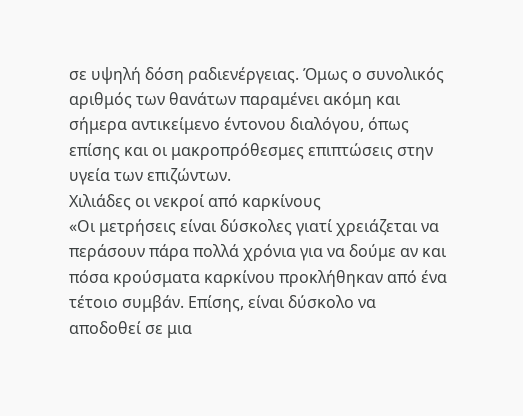σε υψηλή δόση ραδιενέργειας. Όμως ο συνολικός αριθμός των θανάτων παραμένει ακόμη και σήμερα αντικείμενο έντονου διαλόγου, όπως επίσης και οι μακροπρόθεσμες επιπτώσεις στην υγεία των επιζώντων.
Χιλιάδες οι νεκροί από καρκίνους
«Οι μετρήσεις είναι δύσκολες γιατί χρειάζεται να περάσουν πάρα πολλά χρόνια για να δούμε αν και πόσα κρούσματα καρκίνου προκλήθηκαν από ένα τέτοιο συμβάν. Επίσης, είναι δύσκολο να αποδοθεί σε μια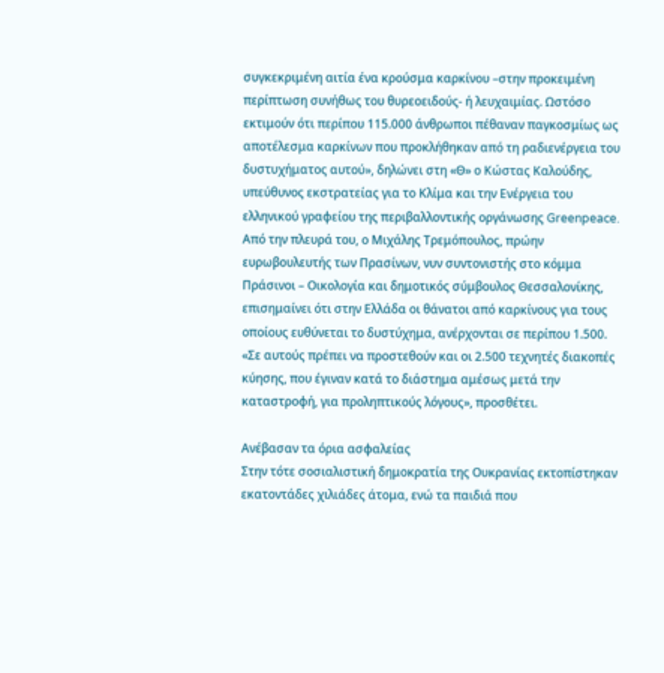συγκεκριμένη αιτία ένα κρούσμα καρκίνου –στην προκειμένη περίπτωση συνήθως του θυρεοειδούς- ή λευχαιμίας. Ωστόσο εκτιμούν ότι περίπου 115.000 άνθρωποι πέθαναν παγκοσμίως ως αποτέλεσμα καρκίνων που προκλήθηκαν από τη ραδιενέργεια του δυστυχήματος αυτού», δηλώνει στη «Θ» ο Κώστας Καλούδης, υπεύθυνος εκστρατείας για το Κλίμα και την Ενέργεια του ελληνικού γραφείου της περιβαλλοντικής οργάνωσης Greenpeace.
Από την πλευρά του, ο Μιχάλης Τρεμόπουλος, πρώην ευρωβουλευτής των Πρασίνων, νυν συντονιστής στο κόμμα Πράσινοι – Οικολογία και δημοτικός σύμβουλος Θεσσαλονίκης, επισημαίνει ότι στην Ελλάδα οι θάνατοι από καρκίνους για τους οποίους ευθύνεται το δυστύχημα, ανέρχονται σε περίπου 1.500.
«Σε αυτούς πρέπει να προστεθούν και οι 2.500 τεχνητές διακοπές κύησης, που έγιναν κατά το διάστημα αμέσως μετά την καταστροφή, για προληπτικούς λόγους», προσθέτει.

Ανέβασαν τα όρια ασφαλείας
Στην τότε σοσιαλιστική δημοκρατία της Ουκρανίας εκτοπίστηκαν εκατοντάδες χιλιάδες άτομα, ενώ τα παιδιά που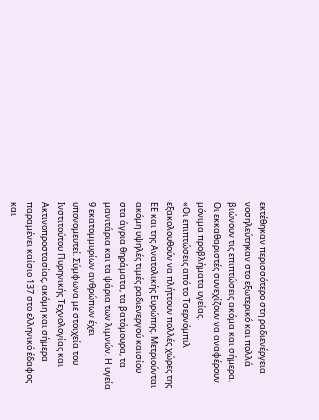εκτέθηκαν περισσότερο στη ραδιενέργεια νοσηλεύτηκαν στο εξωτερικό και πολλά βιώνουν τις επιπτώσεις ακόμα και σήμερα. Οι εκκαθαριστές συνεχίζουν να αναφέρουν μόνιμα προβλήματα υγείας.
«Οι επιπτώσεις από το Τσερνόμπιλ εξακολουθούν να πλήττουν πολλές χώρες της ΕΕ και της Ανατολικής Ευρώπης. Μετριούνται ακόμη υψηλές τιμές ραδιενεργού καισίου στα άγρια θηράματα, τα βατόμουρα, τα μανιτάρια και τα ψάρια των λιμνών. Η υγεία 9 εκατομμυρίων ανθρώπων έχει υπονομευτεί. Σύμφωνα με στοιχεία του Ινστιτούτου Πυρηνικής Τεχνολογίας και Ακτινοπροστασίας, ακόμη και σήμερα παραμένει καίσιο 137 στο ελληνικό έδαφος και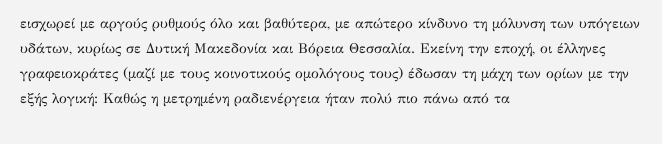εισχωρεί με αργούς ρυθμούς όλο και βαθύτερα, με απώτερο κίνδυνο τη μόλυνση των υπόγειων υδάτων, κυρίως σε Δυτική Μακεδονία και Βόρεια Θεσσαλία. Εκείνη την εποχή, οι έλληνες γραφειοκράτες (μαζί με τους κοινοτικούς ομολόγους τους) έδωσαν τη μάχη των ορίων με την εξής λογική: Καθώς η μετρημένη ραδιενέργεια ήταν πολύ πιο πάνω από τα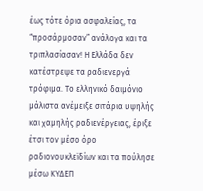έως τότε όρια ασφαλείας, τα “προσάρμοσαν” ανάλογα και τα τριπλασίασαν! Η Ελλάδα δεν κατέστρεψε τα ραδιενεργά τρόφιμα. Το ελληνικό δαιμόνιο μάλιστα ανέμειξε σιτάρια υψηλής και χαμηλής ραδιενέργειας, έριξε έτσι τον μέσο όρο ραδιονουκλεϊδίων και τα πούλησε μέσω ΚΥΔΕΠ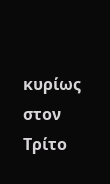κυρίως στον Τρίτο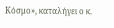Κόσμο», καταλήγει ο κ.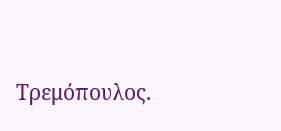Τρεμόπουλος.